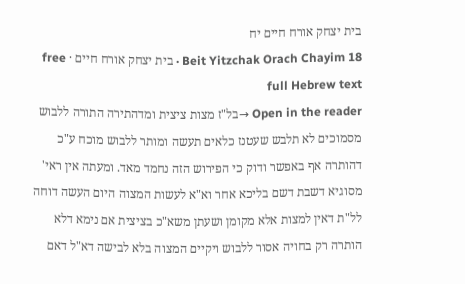בית יצחק אורח חיים יח
Beit Yitzchak Orach Chayim 18 · בית יצחק אורח חיים · free full Hebrew text
Open in the reader →בל"ז מצות ציצית ומדהתירה התורה ללבוש מסמוכים לא תלבש שעטנז כלאים תעשה ומותר ללבוש מוכח ע"כ דהותרה אף באפשר ודוק כי הפירוש הזה נחמד מאד. ומעתה אין ראי' מסוגיא דשבת דשם בליכא אחר וא"א לעשות המצוה היום העשה דוחה לל"ת דאין למצות אלא מקומן ושעתן משא"כ בציצית אם נימא דלא הותרה רק בחויה אסור ללבוש ויקיים המצוה בלא לבישה דא"ל דאם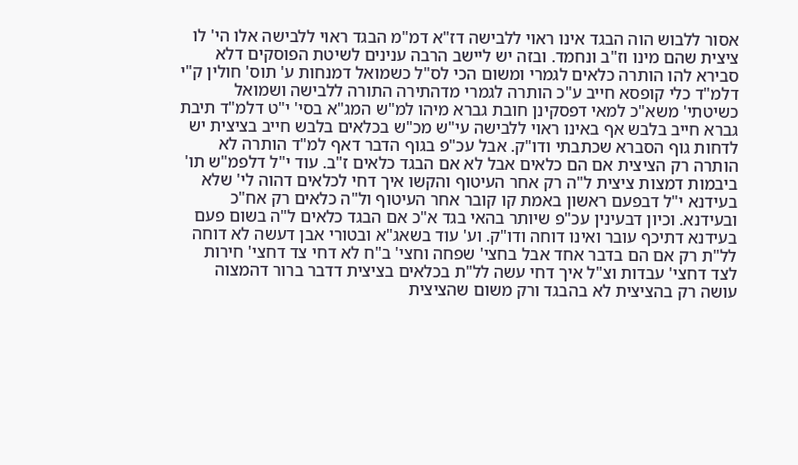אסור ללבוש הוה הבגד אינו ראוי ללבישה דז"א דמ"מ הבגד ראוי ללבישה אלו הי' לו ציצית שהם מינו וז"ב ונחמד. ובזה יש ליישב הרבה ענינים לשיטת הפוסקים דלא סבירא להו הותרה כלאים לגמרי ומשום הכי לס"ל כשמואל דמנחות ע' תוס' חולין ק"י דלמ"ד כלי קופסא חייב ע"כ הותרה לגמרי מדהתירה התורה ללבישה ושמואל כשיטתי' משא"כ למאי דפסקינן חובת גברא מיהו למ"ש המג"א בסי' י"ט דלמ"ד תיבת גברא חייב בלבש אף באינו ראוי ללבישה עי"ש מכ"ש בכלאים בלבש חייב בציצית יש לדחות גוף הסברא שכתבתי ודו"ק. אבל עכ"פ בגוף הדבר דאף למ"ד הותרה לא הותרה רק הציצית אם הם כלאים אבל לא אם הבגד כלאים ז"ב. עוד י"ל דלפמ"ש תו' ביבמות דמצות ציצית ל"ה רק אחר העיטוף והקשו איך דחי לכלאים דהוה לי' שלא בעידנא י"ל דבפעם ראשון באמת קו קובר אחר העיטוף ול"ה כלאים רק אח"כ ובעידנא. וכיון דבעינין עכ"פ שיותר בהאי בגד א"כ אם הבגד כלאים ל"ה בשום פעם בעידנא דתיכף עובר ואינו דוחה ודו"ק. וע' עוד בשאג"א ובטורי אבן דעשה לא דוחה לל"ת רק אם הם בדבר אחד אבל בחצי' שפחה וחצי' ב"ח לא דחי צד דחצי' חירות לצד דחצי' עבדות וצ"ל איך דחי עשה לל"ת בכלאים בציצית דדבר ברור דהמצוה עושה רק בהציצית לא בהבגד ורק משום שהציצית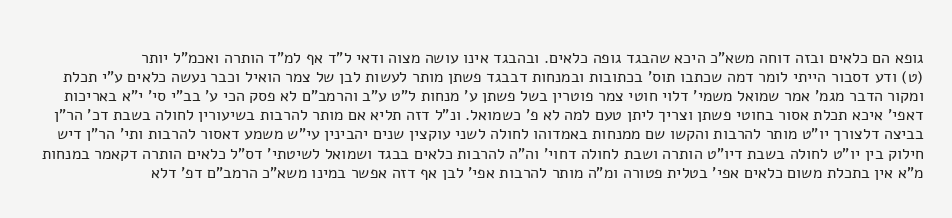גופא הם כלאים ובזה דוחה משא"כ היכא שהבגד גופה כלאים. ובהבגד אינו עושה מצוה ודאי ל"ד אף למ"ד הותרה ואכמ"ל יותר
(ט) ודע דסבור הייתי לומר דמה שכתבו תוס' בכתובות ובמנחות דבבגד פשתן מותר לעשות לבן של צמר הואיל וכבר נעשה כלאים ע"י תכלת ומקור הדבר מגמ' אמר שמואל משמי' דלוי חוטי צמר פוטרין בשל פשתן ע' מנחות ל"ט ע"ב והרמב"ם לא פסק הכי ע' בב"י סי' י"א באריכות דאפי' איכא תכלת אסור בחוטי פשתן וצריך ליתן טעם למה לא פ' כשמואל. ונ"ל דזה תליא אם מותר להרבות בשיעורין לחולה בשבת דכ' הר"ן בביצה דלצורך יו"ט מותר להרבות והקשו שם ממנחות באמדוהו לחולה לשני עוקצין שנים יהבינין עי"ש משמע דאסור להרבות ותי' הר"ן דיש חילוק בין יו"ט לחולה בשבת דיו"ט הותרה ושבת לחולה דחוי' וה"ה להרבות כלאים בבגד ושמואל לשיטתי' דס"ל כלאים הותרה דקאמר במנחות מ"א אין בתכלת משום כלאים אפי' בטלית פטורה ומ"ה מותר להרבות אפי' לבן אף דזה אפשר במינו משא"כ הרמב"ם דפ' דלא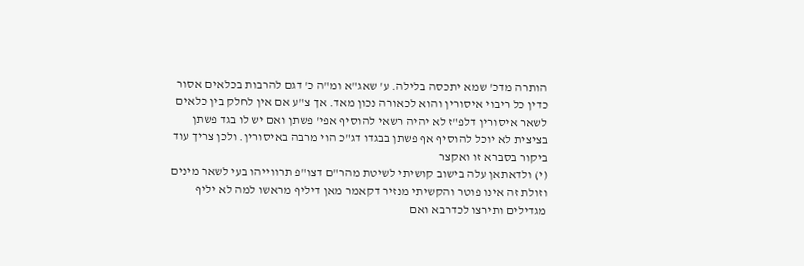הותרה מדכ' שמא יתכסה בלילה. ע' שאג"א ומ"ה כ' דגם להרבות בכלאים אסור כדין כל ריבוי איסורין והוא לכאורה נכון מאד. אך צ"ע אם אין לחלק בין כלאים לשאר איסורין דלפ"ז לא יהיה רשאי להוסיף אפי' פשתן ואם יש לו בגד פשתן בציצית לא יוכל להוסיף אף פשתן בבגדו דג"כ הוי מרבה באיסורין. ולכן צריך עוד ביקור בסברא זו ואקצר
(י) ולדאתאן עלה בישוב קושיתי לשיטת מהר"ם דצו"פ תרווייהו בעי לשאר מינים וזולת זה אינו פוטר והקשיתי מנזיר דקאמר מאן דיליף מראשו למה לא יליף מגדילים ותירצו לכדרבא ואם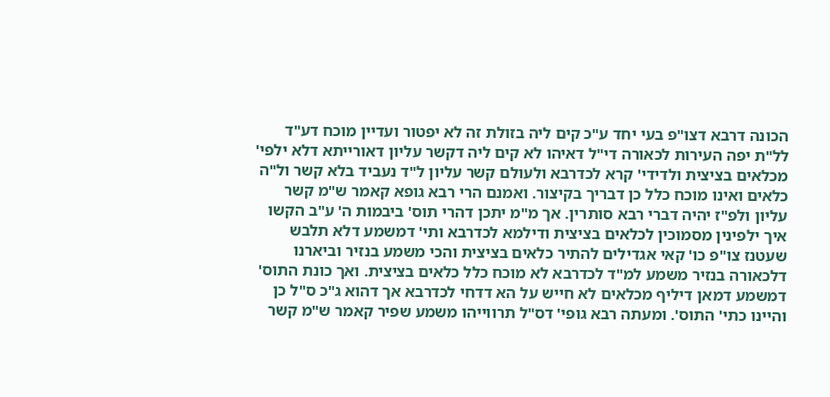הכונה דרבא דצו"פ בעי יחד ע"כ קים ליה בזולת זה לא יפטור ועדיין מוכח דע"ד לל"ת יפה העירות לכאורה די"ל דאיהו לא קים ליה דקשר עליון דאורייתא דלא ילפי' מכלאים בציצית ולדידי' קרא לכדרבא ולעולם קשר עליון ל"ד נעביד בלא קשר ול"ה כלאים ואינו מוכח כלל כן דבריך בקיצור. ואמנם הרי רבא גופא קאמר ש"מ קשר עליון ולפ"ז יהיה דברי רבא סותרין. אך מ"מ יתכן דהרי תוס' ביבמות ה' ע"ב הקשו איך ילפינין מסמוכין לכלאים בציצית ודילמא לכדרבא ותי' דמשמע דלא תלבש שעטנז צו"פ כו' קאי אגדילים להתיר כלאים בציצית והכי משמע בנזיר וביארנו דלכאורה בנזיר משמע למ"ד לכדרבא לא מוכח כלל כלאים בציצית. ואך כונת התוס' דמשמע דמאן דיליף מכלאים לא חייש על הא דדחי לכדרבא אך דהוא ג"כ ס"ל כן והיינו כתי' התוס'. ומעתה רבא גופי' דס"ל תרווייהו משמע שפיר קאמר ש"מ קשר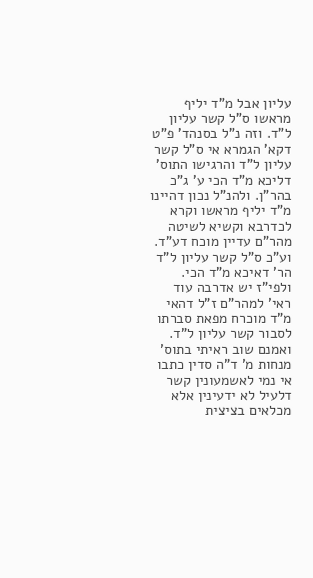עליון אבל מ"ד יליף מראשו ס"ל קשר עליון ל"ד. וזה נ"ל בסנהד' פ"ט דקא' הגמרא אי ס"ל קשר עליון ל"ד והרגישו התוס' דליכא מ"ד הכי ע' ג"כ בהר"ן. ולהנ"ל נכון דהיינו מ"ד יליף מראשו וקרא לכדרבא וקשיא לשיטה מהר"ם עדיין מוכח דע"ד. וע"כ ס"ל קשר עליון ל"ד הר' דאיכא מ"ד הכי. ולפי"ז יש אדרבה עוד ראי' למהר"ם ז"ל דהאי מ"ד מוכרח מפאת סברתו לסבור קשר עליון ל"ד. ואמנם שוב ראיתי בתוס' מנחות מ' ד"ה סדין כתבו אי נמי לאשמעונין קשר דלעיל לא ידעינין אלא מכלאים בציצית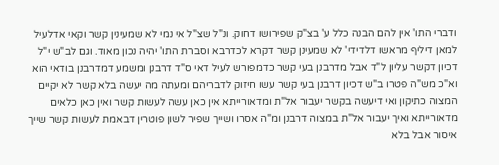ודברי התו' אין להם הבנה כלל ע' בצ"ק שפירושו דחוק. ונ"ל שצ"ל אי נמי לא שמעינין קשר וקאי אדלעיל למאן דיליף מראשו דלדידי' לא שמעינן קשר דקרא לכדרבא וסברת התו' יהיה נכון מאוד. וגם לב"ש י"ל דכיון דקשר עליון ל"ד אבל מדרבנן בעי קשר כדמפורש לעיל דאי ס"ד דרבנן ומשמע דמדרבנן בודאי הוא וא"כ מש"ה פטרו ב"ש דכיון דרבנן בעי קשר עשו חיזוק לדבריהם ומעתה מה יעשה בלא קשר לא יקיים המצוה כתיקון ואי דיעשה בקשר יעבור אל"ת ומדאורייתא אין כאן עשה לעשות קשר ואין כאן כלאים מדאורייתא ואיך יעבור אל"ת במצוה דרבנן ומ"ה אסרו ושייך שפיר לשון פוטרין דבאמת לעשות קשר שייך איסור אבל בלא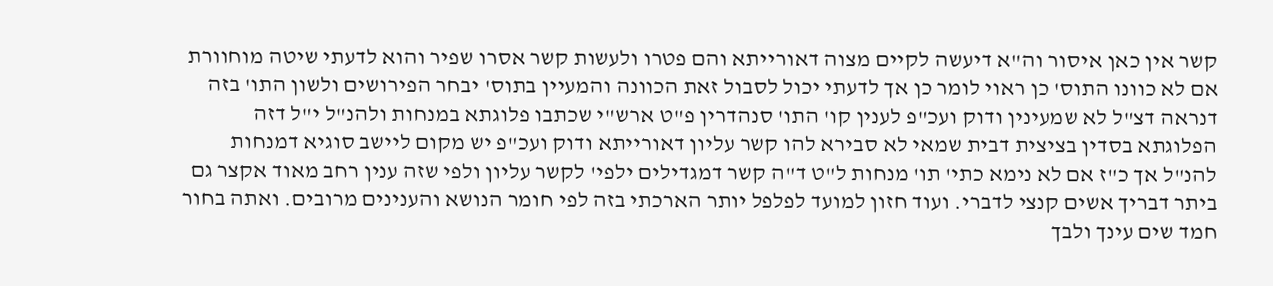קשר אין כאן איסור וה"א דיעשה לקיים מצוה דאורייתא והם פטרו ולעשות קשר אסרו שפיר והוא לדעתי שיטה מוחוורת אם לא כוונו התוס' כן ראוי לומר כן אך לדעתי יכול לסבול זאת הכוונה והמעיין בתוס' יבחר הפירושים ולשון התו' בזה דנראה דצ"ל לא שמעינין ודוק ועכ"פ לענין קו' התו' סנהדרין פ"ט ארש"י שכתבו פלוגתא במנחות ולהנ"ל י"ל דזה הפלוגתא בסדין בציצית דבית שמאי לא סבירא להו קשר עליון דאורייתא ודוק ועכ"פ יש מקום ליישב סוגיא דמנחות להנ"ל אך כ"ז אם לא נימא כתי' תו' מנחות ל"ט ד"ה קשר דמגדילים ילפי' לקשר עליון ולפי שזה ענין רחב מאוד אקצר גם ביתר דבריך אשים קנצי לדברי. ועוד חזון למועד לפלפל יותר הארכתי בזה לפי חומר הנושא והענינים מרובים. ואתה בחור חמד שים עינך ולבך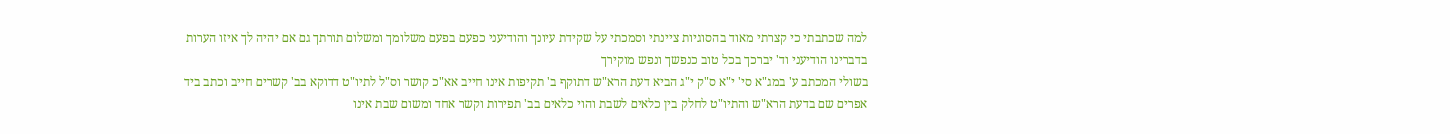למה שכתבתי כי קצרתי מאוד בהסוגיות ציינתי וסמכתי על שקידת עיונך והודיעני כפעם בפעם משלומך ומשלום תורתך גם אם יהיה לך איזו הערות בדברינו הודיעני וד' יברכך בכל טוב כנפשך ונפש מוקירך
בשולי המכתב ע' במג"א סי' י"א ס"ק י"ג הביא דעת הרא"ש דתוקף ב' תקיפות אינו חייב אא"כ קושר וס"ל לתיו"ט דדוקא בב' קשרים חייב וכתב ביד אפרים שם בדעת הרא"ש והתיו"ט לחלק בין כלאים לשבת והוי כלאים בב' תפירות וקשר אחד ומשום שבת אינו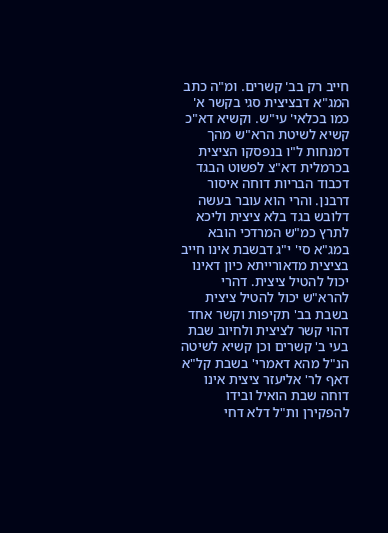חייב רק בב' קשרים. ומ"ה כתב המג"א דבציצית סגי בקשר א' כמו בכלאי' עי"ש. וקשיא דא"כ קשיא לשיטת הרא"ש מהך דמנחות ל"ו בנפסקו הציצית בכרמלית דא"צ לפשוט הבגד דכבוד הבריות דוחה איסור דרבנן. והרי הוא עובר בעשה דלובש בגד בלא ציצית וליכא לתרץ כמ"ש המרדכי הובא במג"א סי' י"ג דבשבת אינו חייב בציצית מדאורייתא כיון דאינו יכול להטיל ציצית. דהרי להרא"ש יכול להטיל ציצית בשבת בב' תקיפות וקשר אחד דהוי קשר לציצית ולחיוב שבת בעי ב' קשרים וכן קשיא לשיטה הנ"ל מהא דאמרי' בשבת קל"א דאף לר' אליעזר ציצית אינו דוחה שבת הואיל ובידו להפקירן ות"ל דלא דחי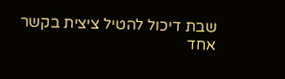שבת דיכול להטיל ציצית בקשר אחד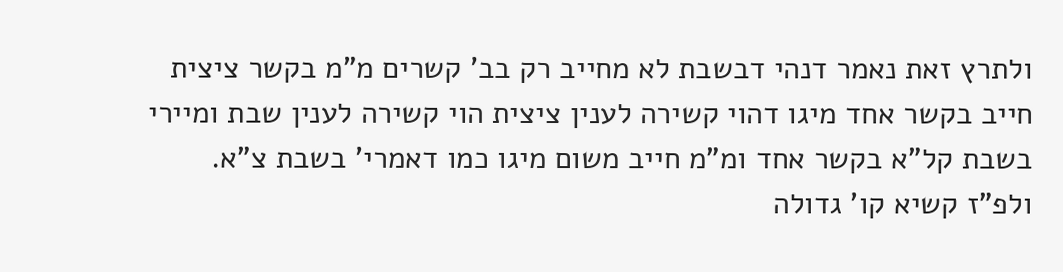ולתרץ זאת נאמר דנהי דבשבת לא מחייב רק בב' קשרים מ"מ בקשר ציצית חייב בקשר אחד מיגו דהוי קשירה לענין ציצית הוי קשירה לענין שבת ומיירי בשבת קל"א בקשר אחד ומ"מ חייב משום מיגו כמו דאמרי' בשבת צ"א. ולפ"ז קשיא קו' גדולה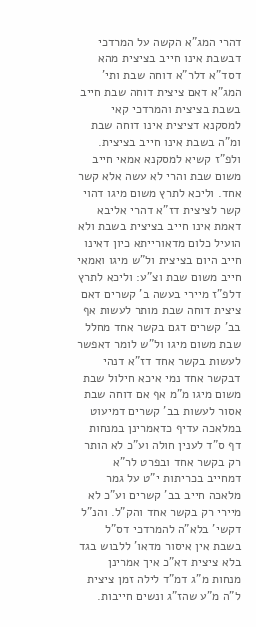דהרי המג"א הקשה על המרדכי דבשבת אינו חייב בציצית מהא דסד"א דלר"א דוחה שבת ותי' המג"א דאם ציצית דוחה שבת חייב בשבת בציצית והמרדכי קאי למסקנא דציצית אינו דוחה שבת ומ"ה בשבת אינו חייב בציצית. ולפ"ז קשיא למסקנא אמאי חייב משום שבת והרי לא עשה אלא קשר אחד. וליכא לתרץ משום מיגו דהוי קשר לציצית דז"א דהרי אליבא דאמת אינו חייב בציצית בשבת ולא הועיל כלום מדאורייתא כיון דאינו חייב היום בציצית ול"ש מיגו ואמאי חייב משום שבת וצ"ע: וליכא לתרץ דלפ"ז מיירי בעשה ב' קשרים דאם ציצית דוחה שבת מותר לעשות אף בב' קשרים דגם בקשר אחד מחלל שבת משום מיגו ול"ש לומר דאפשר לעשות בקשר אחד דז"א דנהי דבקשר אחד נמי איכא חילול שבת משום מיגו מ"מ אף אם דוחה שבת אסור לעשות בב' קשרים דמיעוט במלאכה עדיף כדאמרינן במנחות דף ס"ד לענין חולה וע"כ לא הותר רק בקשר אחד ובפרט לר"א דמחייב בכריתות י"ט על גמר מלאכה חייב בב' קשרים וע"כ לא מיירי רק בקשר אחד והק"ל. והנ"ל דקשי' בלא"ה להמרדכי דס"ל בשבת אין איסור מדאו' ללבוש בגד בלא ציצית דא"כ איך אמרינן מנחות מ"ג דמ"ד לילה זמן ציצית ל"ה מ"ע שהז"ג ונשים חייבות.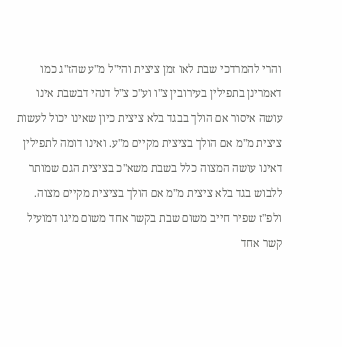והרי להמרדכי שבת לאו זמן ציצית והי"ל מ"ע שהז"ג כמו דאמרינן בתפילין בעירובין צ"ו וע"כ צ"ל דנהי דבשבת אינו עושה איסור אם הולך בבגד בלא ציצית כיון שאינו יכול לעשות ציצית מ"מ אם הולך בציצית מקיים מ"ע. ואינו דומה לתפילין דאינו עושה המצוה כלל בשבת משא"כ בציצית הגם שמותר ללבוש בגד בלא ציצית מ"מ אם הולך בציצית מקיים מצוה. ולפ"ז שפיר חייב משום שבת בקשר אחד משום מיגו דמועיל קשר אחד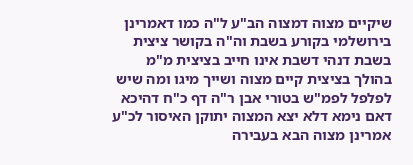שיקיים מצוה דמצוה הב"ע ל"ה כמו דאמרינן בירושלמי בקורע בשבת וה"ה בקושר ציצית בשבת דנהי דשבת אינו חייב בציצית מ"מ בהולך בציצית קיים מצוה ושייך מיגו ומה שיש לפלפל לפמ"ש בטורי אבן ר"ה דף כ"ח דהיכא דאם נימא דלא יצא המצוה יתוקן האיסור לכ"ע אמרינן מצוה הבא בעבירה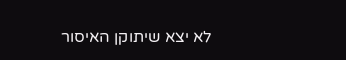לא יצא שיתוקן האיסור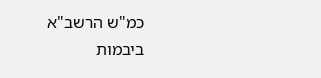כמ"ש הרשב"א ביבמות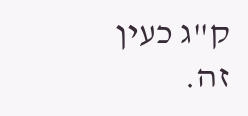ק"ג כעין זה.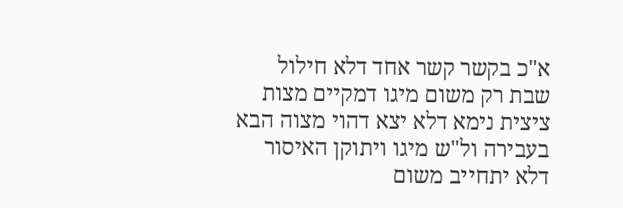א"כ בקשר קשר אחד דלא חילול שבת רק משום מיגו דמקיים מצות ציצית נימא דלא יצא דהוי מצוה הבא בעבירה ול"ש מיגו ויתוקן האיסור דלא יתחייב משום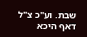שבת. וע"כ צ"ל דאף היכא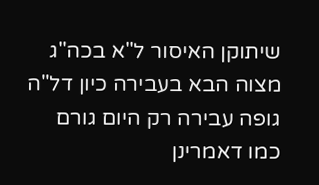שיתוקן האיסור ל"א בכה"ג מצוה הבא בעבירה כיון דל"ה גופה עבירה רק היום גורם כמו דאמרינן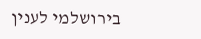בירושלמי לענין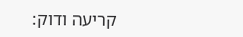קריעה ודוק: